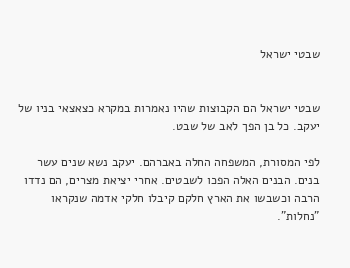שבטי ישראל


שבטי ישראל הם הקבוצות שהיו נאמרות במקרא כצאצאי בניו של יעקב. כל בן הפך לאב של שבט.

לפי המסורת, המשפחה החלה באברהם. יעקב נשא שנים עשר בנים. הבנים האלה הפכו לשבטים. אחרי יציאת מצרים, הם נדדו הרבה וכשבשו את הארץ חלקם קיבלו חלקי אדמה שנקראו "נחלות".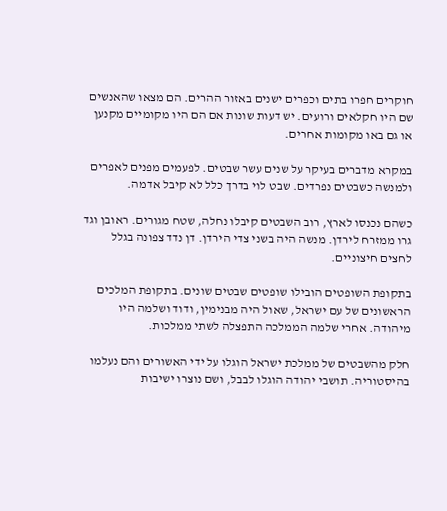חוקרים חפרו בתים וכפרים ישנים באזור ההרים. הם מצאו שהאנשים שם היו חקלאים ורועים. יש דעות שונות אם הם היו מקומיים מקנען או גם באו מקומות אחרים.

במקרא מדברים בעיקר על שנים עשר שבטים. לפעמים מפנים לאפרים ולמנשה כשבטים נפרדים. שבט לוי בדרך כלל לא קיבל אדמה.

כשהם נכנסו לארץ, רוב השבטים קיבלו נחלה, שטח מגורים. ראובן וגד גרו ממזרח לירדן. מנשה היה בשני צדי הירדן. דן נדד צפונה בגלל לחצים חיצוניים.

בתקופת השופטים הובילו שופטים שבטים שונים. בתקופת המלכים הראשונים של עם ישראל, שאול היה מבנימין, ודוד ושלמה היו מיהודה. אחרי שלמה הממלכה התפצלה לשתי ממלכות.

חלק מהשבטים של ממלכת ישראל הוגלו על ידי האשורים והם נעלמו בהיסטוריה. תושבי יהודה הוגלו לבבל, ושם נוצרו ישיבות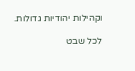וקהילות יהודיות גדולות.

לכל שבט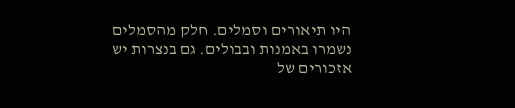היו תיאורים וסמלים. חלק מהסמלים נשמרו באמנות ובבולים. גם בנצרות יש אזכורים של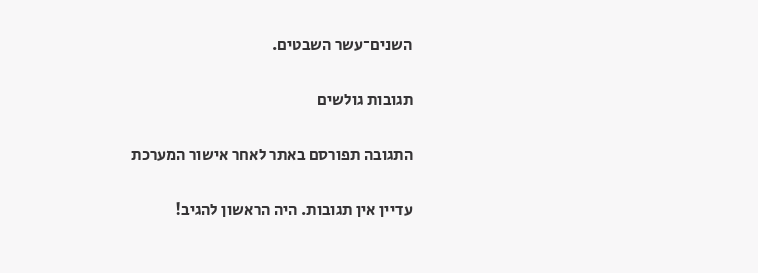השנים־עשר השבטים.

תגובות גולשים

התגובה תפורסם באתר לאחר אישור המערכת

עדיין אין תגובות. היה הראשון להגיב!